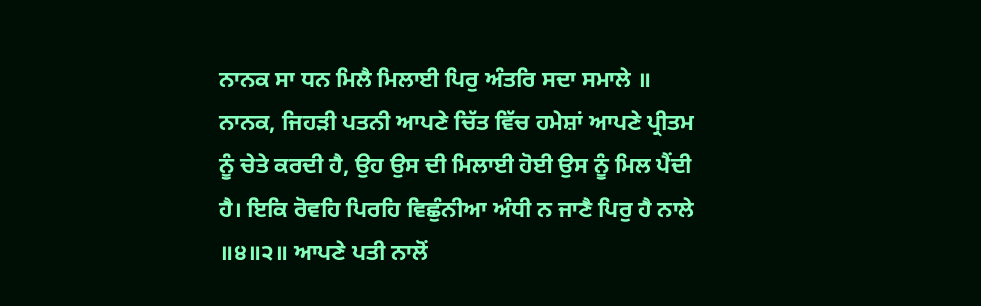ਨਾਨਕ ਸਾ ਧਨ ਮਿਲੈ ਮਿਲਾਈ ਪਿਰੁ ਅੰਤਰਿ ਸਦਾ ਸਮਾਲੇ ॥
ਨਾਨਕ, ਜਿਹੜੀ ਪਤਨੀ ਆਪਣੇ ਚਿੱਤ ਵਿੱਚ ਹਮੇਸ਼ਾਂ ਆਪਣੇ ਪ੍ਰੀਤਮ ਨੂੰ ਚੇਤੇ ਕਰਦੀ ਹੈ, ਉਹ ਉਸ ਦੀ ਮਿਲਾਈ ਹੋਈ ਉਸ ਨੂੰ ਮਿਲ ਪੈਂਦੀ ਹੈ। ਇਕਿ ਰੋਵਹਿ ਪਿਰਹਿ ਵਿਛੁੰਨੀਆ ਅੰਧੀ ਨ ਜਾਣੈ ਪਿਰੁ ਹੈ ਨਾਲੇ ॥੪॥੨॥ ਆਪਣੇ ਪਤੀ ਨਾਲੋਂ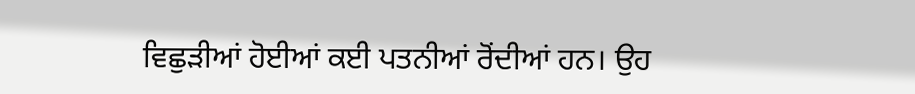ਵਿਛੁੜੀਆਂ ਹੋਈਆਂ ਕਈ ਪਤਨੀਆਂ ਰੋਂਦੀਆਂ ਹਨ। ਉਹ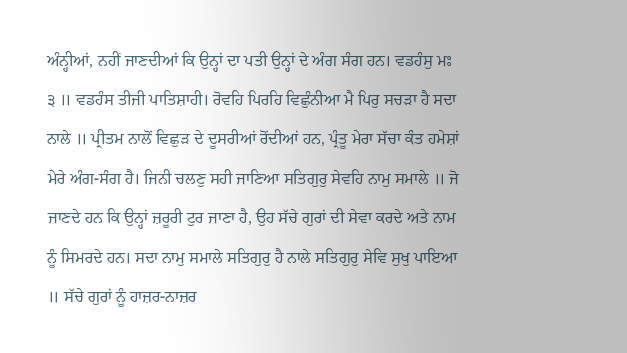ਅੰਨ੍ਹੀਆਂ, ਨਹੀਂ ਜਾਣਦੀਆਂ ਕਿ ਉਨ੍ਹਾਂ ਦਾ ਪਤੀ ਉਨ੍ਹਾਂ ਦੇ ਅੰਗ ਸੰਗ ਹਨ। ਵਡਹੰਸੁ ਮਃ ੩ ॥ ਵਡਹੰਸ ਤੀਜੀ ਪਾਤਿਸ਼ਾਹੀ। ਰੋਵਹਿ ਪਿਰਹਿ ਵਿਛੁੰਨੀਆ ਮੈ ਪਿਰੁ ਸਚੜਾ ਹੈ ਸਦਾ ਨਾਲੇ ॥ ਪ੍ਰੀਤਮ ਨਾਲੋਂ ਵਿਛੁੜ ਦੇ ਦੂਸਰੀਆਂ ਰੋਂਦੀਆਂ ਹਨ, ਪ੍ਰੰਤੂ ਮੇਰਾ ਸੱਚਾ ਕੰਤ ਹਮੇਸ਼ਾਂ ਮੇਰੇ ਅੰਗ-ਸੰਗ ਹੈ। ਜਿਨੀ ਚਲਣੁ ਸਹੀ ਜਾਣਿਆ ਸਤਿਗੁਰੁ ਸੇਵਹਿ ਨਾਮੁ ਸਮਾਲੇ ॥ ਜੋ ਜਾਣਦੇ ਹਨ ਕਿ ਉਨ੍ਹਾਂ ਜ਼ਰੂਰੀ ਟੁਰ ਜਾਣਾ ਹੈ, ਉਹ ਸੱਚੇ ਗੁਰਾਂ ਦੀ ਸੇਵਾ ਕਰਦੇ ਅਤੇ ਨਾਮ ਨੂੰ ਸਿਮਰਦੇ ਹਨ। ਸਦਾ ਨਾਮੁ ਸਮਾਲੇ ਸਤਿਗੁਰੁ ਹੈ ਨਾਲੇ ਸਤਿਗੁਰੁ ਸੇਵਿ ਸੁਖੁ ਪਾਇਆ ॥ ਸੱਚੇ ਗੁਰਾਂ ਨੂੰ ਹਾਜ਼ਰ-ਨਾਜ਼ਰ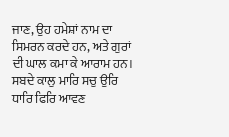ਜਾਣ, ਉਹ ਹਮੇਸ਼ਾਂ ਨਾਮ ਦਾ ਸਿਮਰਨ ਕਰਦੇ ਹਨ, ਅਤੇ ਗੁਰਾਂ ਦੀ ਘਾਲ ਕਮਾ ਕੇ ਆਰਾਮ ਹਨ। ਸਬਦੇ ਕਾਲੁ ਮਾਰਿ ਸਚੁ ਉਰਿ ਧਾਰਿ ਫਿਰਿ ਆਵਣ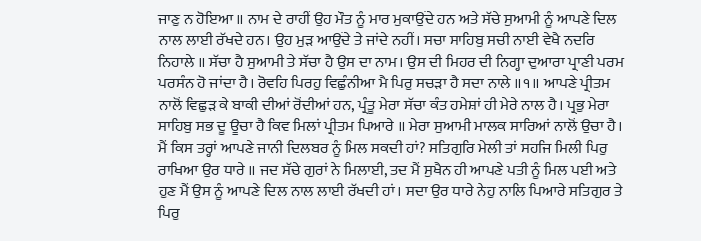ਜਾਣੁ ਨ ਹੋਇਆ ॥ ਨਾਮ ਦੇ ਰਾਹੀਂ ਉਹ ਮੌਤ ਨੂੰ ਮਾਰ ਮੁਕਾਉਂਦੇ ਹਨ ਅਤੇ ਸੱਚੇ ਸੁਆਮੀ ਨੂੰ ਆਪਣੇ ਦਿਲ ਨਾਲ ਲਾਈ ਰੱਖਦੇ ਹਨ। ਉਹ ਮੁੜ ਆਉਂਦੇ ਤੇ ਜਾਂਦੇ ਨਹੀਂ। ਸਚਾ ਸਾਹਿਬੁ ਸਚੀ ਨਾਈ ਵੇਖੈ ਨਦਰਿ ਨਿਹਾਲੇ ॥ ਸੱਚਾ ਹੈ ਸੁਆਮੀ ਤੇ ਸੱਚਾ ਹੈ ਉਸ ਦਾ ਨਾਮ। ਉਸ ਦੀ ਮਿਹਰ ਦੀ ਨਿਗ੍ਹਾ ਦੁਆਰਾ ਪ੍ਰਾਣੀ ਪਰਮ ਪਰਸੰਨ ਹੋ ਜਾਂਦਾ ਹੈ। ਰੋਵਹਿ ਪਿਰਹੁ ਵਿਛੁੰਨੀਆ ਮੈ ਪਿਰੁ ਸਚੜਾ ਹੈ ਸਦਾ ਨਾਲੇ ॥੧॥ ਆਪਣੇ ਪ੍ਰੀਤਮ ਨਾਲੋਂ ਵਿਛੁੜ ਕੇ ਬਾਕੀ ਦੀਆਂ ਰੋਂਦੀਆਂ ਹਨ, ਪ੍ਰੰਤੂ ਮੇਰਾ ਸੱਚਾ ਕੰਤ ਹਮੇਸ਼ਾਂ ਹੀ ਮੇਰੇ ਨਾਲ ਹੈ। ਪ੍ਰਭੁ ਮੇਰਾ ਸਾਹਿਬੁ ਸਭ ਦੂ ਊਚਾ ਹੈ ਕਿਵ ਮਿਲਾਂ ਪ੍ਰੀਤਮ ਪਿਆਰੇ ॥ ਮੇਰਾ ਸੁਆਮੀ ਮਾਲਕ ਸਾਰਿਆਂ ਨਾਲੋਂ ਉਚਾ ਹੈ। ਮੈਂ ਕਿਸ ਤਰ੍ਹਾਂ ਆਪਣੇ ਜਾਨੀ ਦਿਲਬਰ ਨੂੰ ਮਿਲ ਸਕਦੀ ਹਾਂ? ਸਤਿਗੁਰਿ ਮੇਲੀ ਤਾਂ ਸਹਜਿ ਮਿਲੀ ਪਿਰੁ ਰਾਖਿਆ ਉਰ ਧਾਰੇ ॥ ਜਦ ਸੱਚੇ ਗੁਰਾਂ ਨੇ ਮਿਲਾਈ, ਤਦ ਮੈਂ ਸੁਖੈਨ ਹੀ ਆਪਣੇ ਪਤੀ ਨੂੰ ਮਿਲ ਪਈ ਅਤੇ ਹੁਣ ਮੈਂ ਉਸ ਨੂੰ ਆਪਣੇ ਦਿਲ ਨਾਲ ਲਾਈ ਰੱਖਦੀ ਹਾਂ। ਸਦਾ ਉਰ ਧਾਰੇ ਨੇਹੁ ਨਾਲਿ ਪਿਆਰੇ ਸਤਿਗੁਰ ਤੇ ਪਿਰੁ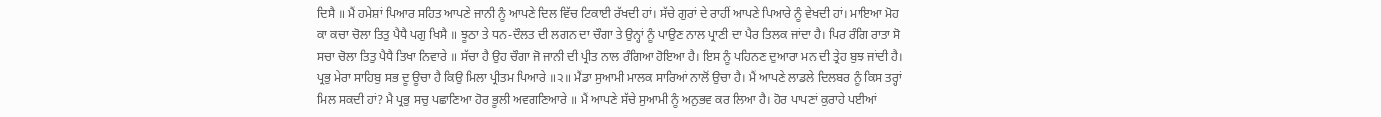ਦਿਸੈ ॥ ਮੈਂ ਹਮੇਸ਼ਾਂ ਪਿਆਰ ਸਹਿਤ ਆਪਣੇ ਜਾਨੀ ਨੂੰ ਆਪਣੇ ਦਿਲ ਵਿੱਚ ਟਿਕਾਈ ਰੱਖਦੀ ਹਾਂ। ਸੱਚੇ ਗੁਰਾਂ ਦੇ ਰਾਹੀਂ ਆਪਣੇ ਪਿਆਰੇ ਨੂੰ ਵੇਖਦੀ ਹਾਂ। ਮਾਇਆ ਮੋਹ ਕਾ ਕਚਾ ਚੋਲਾ ਤਿਤੁ ਪੈਧੈ ਪਗੁ ਖਿਸੈ ॥ ਝੂਠਾ ਤੇ ਧਨ-ਦੌਲਤ ਦੀ ਲਗਨ ਦਾ ਚੌਗਾ ਤੇ ਉਨ੍ਹਾਂ ਨੂੰ ਪਾਉਣ ਨਾਲ ਪ੍ਰਾਣੀ ਦਾ ਪੈਰ ਤਿਲਕ ਜਾਂਦਾ ਹੈ। ਪਿਰ ਰੰਗਿ ਰਾਤਾ ਸੋ ਸਚਾ ਚੋਲਾ ਤਿਤੁ ਪੈਧੈ ਤਿਖਾ ਨਿਵਾਰੇ ॥ ਸੱਚਾ ਹੈ ਉਹ ਚੌਗਾ ਜੋ ਜਾਨੀ ਦੀ ਪ੍ਰੀਤ ਨਾਲ ਰੰਗਿਆ ਹੋਇਆ ਹੈ। ਇਸ ਨੂੰ ਪਹਿਨਣ ਦੁਆਰਾ ਮਨ ਦੀ ਤ੍ਰੇਹ ਬੁਝ ਜਾਂਦੀ ਹੈ। ਪ੍ਰਭੁ ਮੇਰਾ ਸਾਹਿਬੁ ਸਭ ਦੂ ਊਚਾ ਹੈ ਕਿਉ ਮਿਲਾ ਪ੍ਰੀਤਮ ਪਿਆਰੇ ॥੨॥ ਮੈਂਡਾ ਸੁਆਮੀ ਮਾਲਕ ਸਾਰਿਆਂ ਨਾਲੋਂ ਉਚਾ ਹੈ। ਮੈਂ ਆਪਣੇ ਲਾਡਲੇ ਦਿਲਬਰ ਨੂੰ ਕਿਸ ਤਰ੍ਹਾਂ ਮਿਲ ਸਕਦੀ ਹਾਂ? ਮੈ ਪ੍ਰਭੁ ਸਚੁ ਪਛਾਣਿਆ ਹੋਰ ਭੂਲੀ ਅਵਗਣਿਆਰੇ ॥ ਮੈਂ ਆਪਣੇ ਸੱਚੇ ਸੁਆਮੀ ਨੂੰ ਅਨੁਭਵ ਕਰ ਲਿਆ ਹੈ। ਹੋਰ ਪਾਪਣਾਂ ਕੁਰਾਹੇ ਪਈਆਂ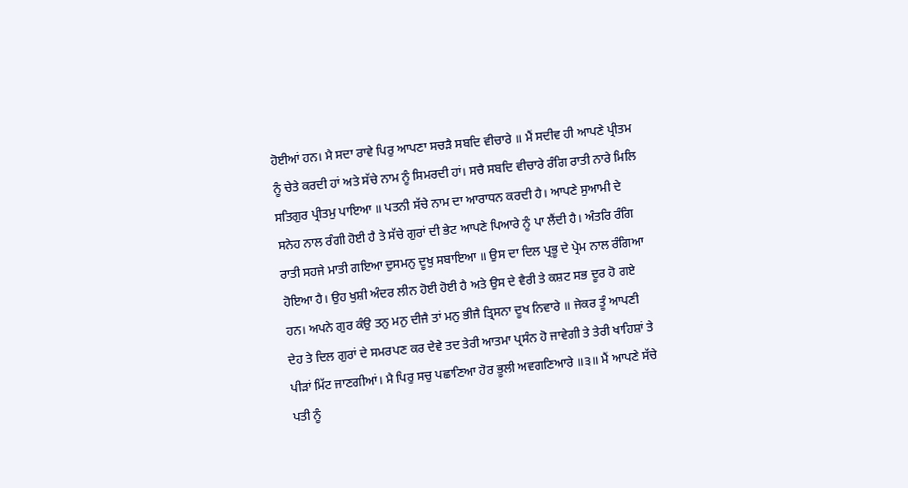ਹੋਈਆਂ ਹਨ। ਮੈ ਸਦਾ ਰਾਵੇ ਪਿਰੁ ਆਪਣਾ ਸਚੜੈ ਸਬਦਿ ਵੀਚਾਰੇ ॥ ਮੈਂ ਸਦੀਵ ਹੀ ਆਪਣੇ ਪ੍ਰੀਤਮ ਨੂੰ ਚੇਤੇ ਕਰਦੀ ਹਾਂ ਅਤੇ ਸੱਚੇ ਨਾਮ ਨੂੰ ਸਿਮਰਦੀ ਹਾਂ। ਸਚੈ ਸਬਦਿ ਵੀਚਾਰੇ ਰੰਗਿ ਰਾਤੀ ਨਾਰੇ ਮਿਲਿ ਸਤਿਗੁਰ ਪ੍ਰੀਤਮੁ ਪਾਇਆ ॥ ਪਤਨੀ ਸੱਚੇ ਨਾਮ ਦਾ ਆਰਾਧਨ ਕਰਦੀ ਹੈ। ਆਪਣੇ ਸੁਆਮੀ ਦੇ ਸਨੇਹ ਨਾਲ ਰੰਗੀ ਹੋਈ ਹੈ ਤੇ ਸੱਚੇ ਗੁਰਾਂ ਦੀ ਭੇਟ ਆਪਣੇ ਪਿਆਰੇ ਨੂੰ ਪਾ ਲੈਂਦੀ ਹੈ। ਅੰਤਰਿ ਰੰਗਿ ਰਾਤੀ ਸਹਜੇ ਮਾਤੀ ਗਇਆ ਦੁਸਮਨੁ ਦੂਖੁ ਸਬਾਇਆ ॥ ਉਸ ਦਾ ਦਿਲ ਪ੍ਰਭੂ ਦੇ ਪ੍ਰੇਮ ਨਾਲ ਰੰਗਿਆ ਹੋਇਆ ਹੈ। ਉਹ ਖੁਸ਼ੀ ਅੰਦਰ ਲੀਨ ਹੋਈ ਹੋਈ ਹੈ ਅਤੇ ਉਸ ਦੇ ਵੈਰੀ ਤੇ ਕਸ਼ਟ ਸਭ ਦੂਰ ਹੋ ਗਏ ਹਨ। ਅਪਨੇ ਗੁਰ ਕੰਉ ਤਨੁ ਮਨੁ ਦੀਜੈ ਤਾਂ ਮਨੁ ਭੀਜੈ ਤ੍ਰਿਸਨਾ ਦੂਖ ਨਿਵਾਰੇ ॥ ਜੇਕਰ ਤੂੰ ਆਪਣੀ ਦੇਹ ਤੇ ਦਿਲ ਗੁਰਾਂ ਦੇ ਸਮਰਪਣ ਕਰ ਦੇਵੇ ਤਦ ਤੇਰੀ ਆਤਮਾ ਪ੍ਰਸੰਨ ਹੋ ਜਾਵੇਗੀ ਤੇ ਤੇਰੀ ਖਾਹਿਸ਼ਾਂ ਤੇ ਪੀੜਾਂ ਮਿੱਟ ਜਾਣਗੀਆਂ। ਮੈ ਪਿਰੁ ਸਚੁ ਪਛਾਣਿਆ ਹੋਰ ਭੂਲੀ ਅਵਗਣਿਆਰੇ ॥੩॥ ਮੈਂ ਆਪਣੇ ਸੱਚੇ ਪਤੀ ਨੂੰ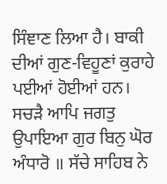ਸਿੰਞਾਣ ਲਿਆ ਹੈ। ਬਾਕੀ ਦੀਆਂ ਗੁਣ-ਵਿਹੂਣਾਂ ਕੁਰਾਹੇ ਪਈਆਂ ਹੋਈਆਂ ਹਨ। ਸਚੜੈ ਆਪਿ ਜਗਤੁ ਉਪਾਇਆ ਗੁਰ ਬਿਨੁ ਘੋਰ ਅੰਧਾਰੋ ॥ ਸੱਚੇ ਸਾਹਿਬ ਨੇ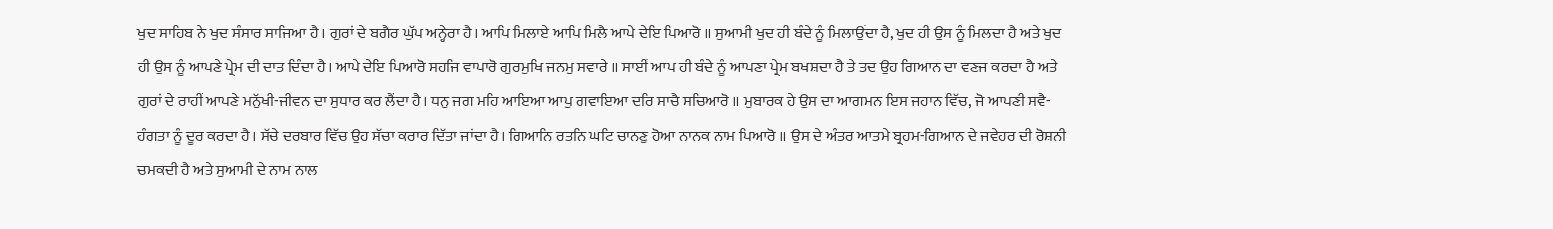ਖੁਦ ਸਾਹਿਬ ਨੇ ਖੁਦ ਸੰਸਾਰ ਸਾਜਿਆ ਹੈ। ਗੁਰਾਂ ਦੇ ਬਗੈਰ ਘੁੱਪ ਅਨ੍ਹੇਰਾ ਹੈ। ਆਪਿ ਮਿਲਾਏ ਆਪਿ ਮਿਲੈ ਆਪੇ ਦੇਇ ਪਿਆਰੋ ॥ ਸੁਆਮੀ ਖੁਦ ਹੀ ਬੰਦੇ ਨੂੰ ਮਿਲਾਉਂਦਾ ਹੈ, ਖੁਦ ਹੀ ਉਸ ਨੂੰ ਮਿਲਦਾ ਹੈ ਅਤੇ ਖੁਦ ਹੀ ਉਸ ਨੂੰ ਆਪਣੇ ਪ੍ਰੇਮ ਦੀ ਦਾਤ ਦਿੰਦਾ ਹੈ। ਆਪੇ ਦੇਇ ਪਿਆਰੋ ਸਹਜਿ ਵਾਪਾਰੋ ਗੁਰਮੁਖਿ ਜਨਮੁ ਸਵਾਰੇ ॥ ਸਾਈਂ ਆਪ ਹੀ ਬੰਦੇ ਨੂੰ ਆਪਣਾ ਪ੍ਰੇਮ ਬਖਸ਼ਦਾ ਹੈ ਤੇ ਤਦ ਉਹ ਗਿਆਨ ਦਾ ਵਣਜ ਕਰਦਾ ਹੈ ਅਤੇ ਗੁਰਾਂ ਦੇ ਰਾਹੀਂ ਆਪਣੇ ਮਨੁੱਖੀ-ਜੀਵਨ ਦਾ ਸੁਧਾਰ ਕਰ ਲੈਂਦਾ ਹੈ। ਧਨੁ ਜਗ ਮਹਿ ਆਇਆ ਆਪੁ ਗਵਾਇਆ ਦਰਿ ਸਾਚੈ ਸਚਿਆਰੋ ॥ ਮੁਬਾਰਕ ਹੇ ਉਸ ਦਾ ਆਗਮਨ ਇਸ ਜਹਾਨ ਵਿੱਚ, ਜੋ ਆਪਣੀ ਸਵੈ-ਹੰਗਤਾ ਨੂੰ ਦੂਰ ਕਰਦਾ ਹੈ। ਸੱਚੇ ਦਰਬਾਰ ਵਿੱਚ ਉਹ ਸੱਚਾ ਕਰਾਰ ਦਿੱਤਾ ਜਾਂਦਾ ਹੈ। ਗਿਆਨਿ ਰਤਨਿ ਘਟਿ ਚਾਨਣੁ ਹੋਆ ਨਾਨਕ ਨਾਮ ਪਿਆਰੋ ॥ ਉਸ ਦੇ ਅੰਤਰ ਆਤਮੇ ਬ੍ਰਹਮ-ਗਿਆਨ ਦੇ ਜਵੇਹਰ ਦੀ ਰੋਸ਼ਨੀ ਚਮਕਦੀ ਹੈ ਅਤੇ ਸੁਆਮੀ ਦੇ ਨਾਮ ਨਾਲ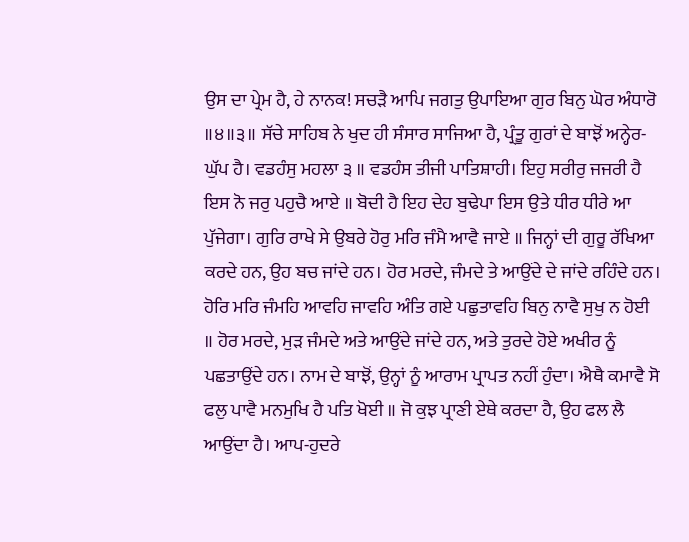ਉਸ ਦਾ ਪ੍ਰੇਮ ਹੈ, ਹੇ ਨਾਨਕ! ਸਚੜੈ ਆਪਿ ਜਗਤੁ ਉਪਾਇਆ ਗੁਰ ਬਿਨੁ ਘੋਰ ਅੰਧਾਰੋ ॥੪॥੩॥ ਸੱਚੇ ਸਾਹਿਬ ਨੇ ਖੁਦ ਹੀ ਸੰਸਾਰ ਸਾਜਿਆ ਹੈ, ਪ੍ਰੰਤੂ ਗੁਰਾਂ ਦੇ ਬਾਝੋਂ ਅਨ੍ਹੇਰ-ਘੁੱਪ ਹੈ। ਵਡਹੰਸੁ ਮਹਲਾ ੩ ॥ ਵਡਹੰਸ ਤੀਜੀ ਪਾਤਿਸ਼ਾਹੀ। ਇਹੁ ਸਰੀਰੁ ਜਜਰੀ ਹੈ ਇਸ ਨੋ ਜਰੁ ਪਹੁਚੈ ਆਏ ॥ ਬੋਦੀ ਹੈ ਇਹ ਦੇਹ ਬੁਢੇਪਾ ਇਸ ਉਤੇ ਧੀਰ ਧੀਰੇ ਆ ਪੁੱਜੇਗਾ। ਗੁਰਿ ਰਾਖੇ ਸੇ ਉਬਰੇ ਹੋਰੁ ਮਰਿ ਜੰਮੈ ਆਵੈ ਜਾਏ ॥ ਜਿਨ੍ਹਾਂ ਦੀ ਗੁਰੂ ਰੱਖਿਆ ਕਰਦੇ ਹਨ, ਉਹ ਬਚ ਜਾਂਦੇ ਹਨ। ਹੋਰ ਮਰਦੇ, ਜੰਮਦੇ ਤੇ ਆਉਂਦੇ ਦੇ ਜਾਂਦੇ ਰਹਿੰਦੇ ਹਨ। ਹੋਰਿ ਮਰਿ ਜੰਮਹਿ ਆਵਹਿ ਜਾਵਹਿ ਅੰਤਿ ਗਏ ਪਛੁਤਾਵਹਿ ਬਿਨੁ ਨਾਵੈ ਸੁਖੁ ਨ ਹੋਈ ॥ ਹੋਰ ਮਰਦੇ, ਮੁੜ ਜੰਮਦੇ ਅਤੇ ਆਉਂਦੇ ਜਾਂਦੇ ਹਨ, ਅਤੇ ਤੁਰਦੇ ਹੋਏ ਅਖੀਰ ਨੂੰ ਪਛਤਾਉਂਦੇ ਹਨ। ਨਾਮ ਦੇ ਬਾਝੋਂ, ਉਨ੍ਹਾਂ ਨੂੰ ਆਰਾਮ ਪ੍ਰਾਪਤ ਨਹੀਂ ਹੁੰਦਾ। ਐਥੈ ਕਮਾਵੈ ਸੋ ਫਲੁ ਪਾਵੈ ਮਨਮੁਖਿ ਹੈ ਪਤਿ ਖੋਈ ॥ ਜੋ ਕੁਝ ਪ੍ਰਾਣੀ ਏਥੇ ਕਰਦਾ ਹੈ, ਉਹ ਫਲ ਲੈ ਆਉਂਦਾ ਹੈ। ਆਪ-ਹੁਦਰੇ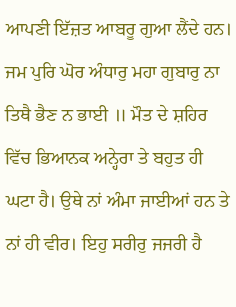ਆਪਣੀ ਇੱਜ਼ਤ ਆਬਰੂ ਗੁਆ ਲੈਂਦੇ ਹਨ। ਜਮ ਪੁਰਿ ਘੋਰ ਅੰਧਾਰੁ ਮਹਾ ਗੁਬਾਰੁ ਨਾ ਤਿਥੈ ਭੈਣ ਨ ਭਾਈ ॥ ਮੌਤ ਦੇ ਸ਼ਹਿਰ ਵਿੱਚ ਭਿਆਨਕ ਅਨ੍ਹੇਰਾ ਤੇ ਬਹੁਤ ਹੀ ਘਟਾ ਹੈ। ਉਥੇ ਨਾਂ ਅੰਮਾ ਜਾਈਆਂ ਹਨ ਤੇ ਨਾਂ ਹੀ ਵੀਰ। ਇਹੁ ਸਰੀਰੁ ਜਜਰੀ ਹੈ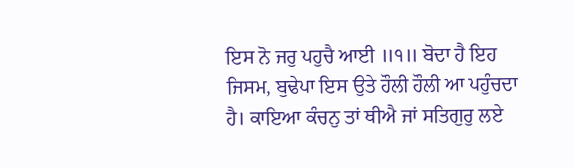ਇਸ ਨੋ ਜਰੁ ਪਹੁਚੈ ਆਈ ॥੧॥ ਬੋਦਾ ਹੈ ਇਹ ਜਿਸਮ, ਬੁਢੇਪਾ ਇਸ ਉਤੇ ਹੌਲੀ ਹੌਲੀ ਆ ਪਹੁੰਚਦਾ ਹੈ। ਕਾਇਆ ਕੰਚਨੁ ਤਾਂ ਥੀਐ ਜਾਂ ਸਤਿਗੁਰੁ ਲਏ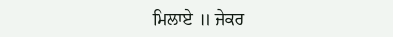ਮਿਲਾਏ ॥ ਜੇਕਰ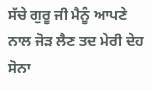ਸੱਚੇ ਗੁਰੂ ਜੀ ਮੈਨੂੰ ਆਪਣੇ ਨਾਲ ਜੋੜ ਲੈਣ ਤਦ ਮੇਰੀ ਦੇਹ ਸੋਨਾ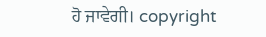ਹੋ ਜਾਵੇਗੀ। copyright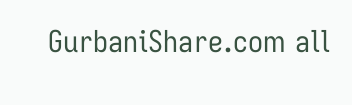GurbaniShare.com all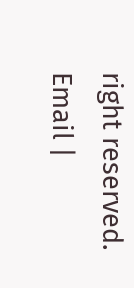right reserved. Email |